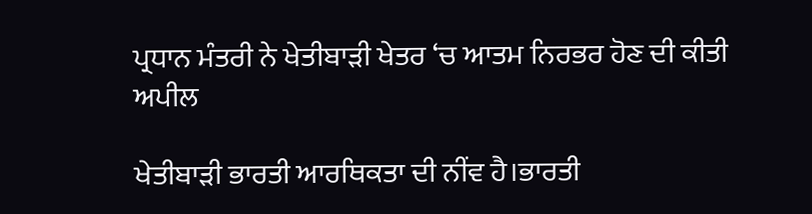ਪ੍ਰਧਾਨ ਮੰਤਰੀ ਨੇ ਖੇਤੀਬਾੜੀ ਖੇਤਰ ‘ਚ ਆਤਮ ਨਿਰਭਰ ਹੋਣ ਦੀ ਕੀਤੀ ਅਪੀਲ

ਖੇਤੀਬਾੜੀ ਭਾਰਤੀ ਆਰਥਿਕਤਾ ਦੀ ਨੀਂਵ ਹੈ।ਭਾਰਤੀ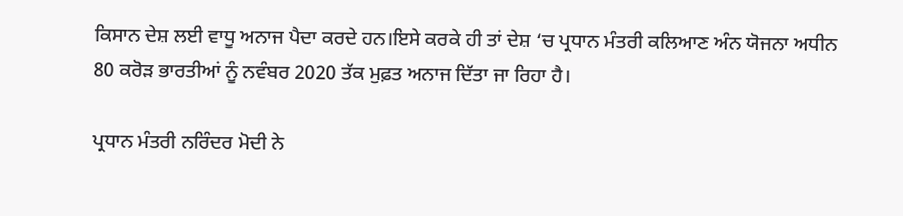ਕਿਸਾਨ ਦੇਸ਼ ਲਈ ਵਾਧੂ ਅਨਾਜ ਪੈਦਾ ਕਰਦੇ ਹਨ।ਇਸੇ ਕਰਕੇ ਹੀ ਤਾਂ ਦੇਸ਼ ‘ਚ ਪ੍ਰਧਾਨ ਮੰਤਰੀ ਕਲਿਆਣ ਅੰਨ ਯੋਜਨਾ ਅਧੀਨ 80 ਕਰੋੜ ਭਾਰਤੀਆਂ ਨੂੰ ਨਵੰਬਰ 2020 ਤੱਕ ਮੁਫ਼ਤ ਅਨਾਜ ਦਿੱਤਾ ਜਾ ਰਿਹਾ ਹੈ।

ਪ੍ਰਧਾਨ ਮੰਤਰੀ ਨਰਿੰਦਰ ਮੋਦੀ ਨੇ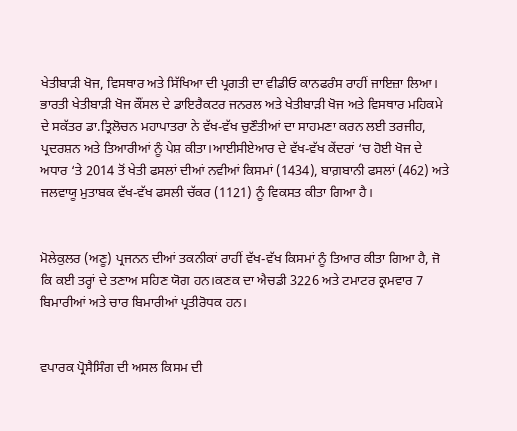ਖੇਤੀਬਾੜੀ ਖੋਜ, ਵਿਸਥਾਰ ਅਤੇ ਸਿੱਖਿਆ ਦੀ ਪ੍ਰਗਤੀ ਦਾ ਵੀਡੀਓ ਕਾਨਫਰੰਸ ਰਾਹੀਂ ਜਾਇਜ਼ਾ ਲਿਆ।
ਭਾਰਤੀ ਖੇਤੀਬਾੜੀ ਖੋਜ ਕੌਂਸਲ ਦੇ ਡਾਇਰੈਕਟਰ ਜਨਰਲ ਅਤੇ ਖੇਤੀਬਾੜੀ ਖੋਜ ਅਤੇ ਵਿਸਥਾਰ ਮਹਿਕਮੇ ਦੇ ਸਕੱਤਰ ਡਾ.ਤ੍ਰਿਲੋਚਨ ਮਹਾਪਾਤਰਾ ਨੇ ਵੱਖ-ਵੱਖ ਚੁਣੌਤੀਆਂ ਦਾ ਸਾਹਮਣਾ ਕਰਨ ਲਈ ਤਰਜੀਹ, ਪ੍ਰਦਰਸ਼ਨ ਅਤੇ ਤਿਆਰੀਆਂ ਨੂੰ ਪੇਸ਼ ਕੀਤਾ।ਆਈਸੀਏਆਰ ਦੇ ਵੱਖ-ਵੱਖ ਕੇਂਦਰਾਂ ‘ਚ ਹੋਈ ਖੋਜ ਦੇ ਅਧਾਰ ‘ਤੇ 2014 ਤੋਂ ਖੇਤੀ ਫਸਲਾਂ ਦੀਆਂ ਨਵੀਆਂ ਕਿਸਮਾਂ (1434), ਬਾਗ਼ਬਾਨੀ ਫਸਲਾਂ (462) ਅਤੇ ਜਲਵਾਯੂ ਮੁਤਾਬਕ ਵੱਖ-ਵੱਖ ਫਸਲੀ ਚੱਕਰ (1121) ਨੂੰ ਵਿਕਸਤ ਕੀਤਾ ਗਿਆ ਹੈ।


ਮੋਲੇਕੁਲਰ (ਅਣੂ) ਪ੍ਰਜਨਨ ਦੀਆਂ ਤਕਨੀਕਾਂ ਰਾਹੀਂ ਵੱਖ-ਵੱਖ ਕਿਸਮਾਂ ਨੂੰ ਤਿਆਰ ਕੀਤਾ ਗਿਆ ਹੈ, ਜੋ ਕਿ ਕਈ ਤਰ੍ਹਾਂ ਦੇ ਤਣਾਅ ਸਹਿਣ ਯੋਗ ਹਨ।ਕਣਕ ਦਾ ਐਚਡੀ 3226 ਅਤੇ ਟਮਾਟਰ ਕ੍ਰਮਵਾਰ 7 ਬਿਮਾਰੀਆਂ ਅਤੇ ਚਾਰ ਬਿਮਾਰੀਆਂ ਪ੍ਰਤੀਰੋਧਕ ਹਨ।


ਵਪਾਰਕ ਪ੍ਰੋਸੈਸਿੰਗ ਦੀ ਅਸਲ ਕਿਸਮ ਦੀ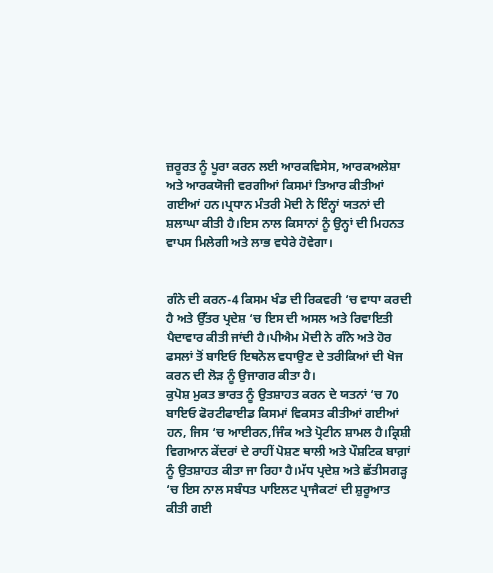ਜ਼ਰੂਰਤ ਨੂੰ ਪੂਰਾ ਕਰਨ ਲਈ ਆਰਕਵਿਸੇਸ, ਆਰਕਅਲੇਸ਼ਾ ਅਤੇ ਆਰਕਯੋਜੀ ਵਰਗੀਆਂ ਕਿਸਮਾਂ ਤਿਆਰ ਕੀਤੀਆਂ ਗਈਆਂ ਹਨ।ਪ੍ਰਧਾਨ ਮੰਤਰੀ ਮੋਦੀ ਨੇ ਇੰਨ੍ਹਾਂ ਯਤਨਾਂ ਦੀ ਸ਼ਲਾਘਾ ਕੀਤੀ ਹੈ।ਇਸ ਨਾਲ ਕਿਸਾਨਾਂ ਨੂੰ ਉਨ੍ਹਾਂ ਦੀ ਮਿਹਨਤ ਵਾਪਸ ਮਿਲੇਗੀ ਅਤੇ ਲਾਭ ਵਧੇਰੇ ਹੋਵੇਗਾ।


ਗੰਨੇ ਦੀ ਕਰਨ-4 ਕਿਸਮ ਖੰਡ ਦੀ ਰਿਕਵਰੀ ‘ਚ ਵਾਧਾ ਕਰਦੀ ਹੈ ਅਤੇ ਉੱਤਰ ਪ੍ਰਦੇਸ਼ ‘ਚ ਇਸ ਦੀ ਅਸਲ ਅਤੇ ਰਿਵਾਇਤੀ ਪੈਦਾਵਾਰ ਕੀਤੀ ਜਾਂਦੀ ਹੈ।ਪੀਐਮ ਮੋਦੀ ਨੇ ਗੰਨੇ ਅਤੇ ਹੋਰ ਫਸਲਾਂ ਤੋਂ ਬਾਇਓ ਇਥਨੋਲ ਵਧਾਉਣ ਦੇ ਤਰੀਕਿਆਂ ਦੀ ਖੋਜ ਕਰਨ ਦੀ ਲੋੜ ਨੂੰ ਉਜਾਗਰ ਕੀਤਾ ਹੈ।
ਕੁਪੋਸ਼ ਮੁਕਤ ਭਾਰਤ ਨੂੰ ਉਤਸ਼ਾਹਤ ਕਰਨ ਦੇ ਯਤਨਾਂ ‘ਚ 70 ਬਾਇਓ ਫੋਰਟੀਫਾਈਡ ਕਿਸਮਾਂ ਵਿਕਸਤ ਕੀਤੀਆਂ ਗਈਆਂ ਹਨ, ਜਿਸ ‘ਚ ਆਈਰਨ,ਜਿੰਕ ਅਤੇ ਪ੍ਰੋਟੀਨ ਸ਼ਾਮਲ ਹੈ।ਕ੍ਰਿਸ਼ੀ ਵਿਗਆਨ ਕੇਂਦਰਾਂ ਦੇ ਰਾਹੀਂ ਪੋਸ਼ਣ ਥਾਲੀ ਅਤੇ ਪੌਸ਼ਟਿਕ ਬਾਗ਼ਾਂ ਨੂੰ ਉਤਸ਼ਾਹਤ ਕੀਤਾ ਜਾ ਰਿਹਾ ਹੈ।ਮੱਧ ਪ੍ਰਦੇਸ਼ ਅਤੇ ਛੱਤੀਸਗੜ੍ਹ ‘ਚ ਇਸ ਨਾਲ ਸਬੰਧਤ ਪਾਇਲਟ ਪ੍ਰਾਜੈਕਟਾਂ ਦੀ ਸ਼ੁਰੂਆਤ ਕੀਤੀ ਗਈ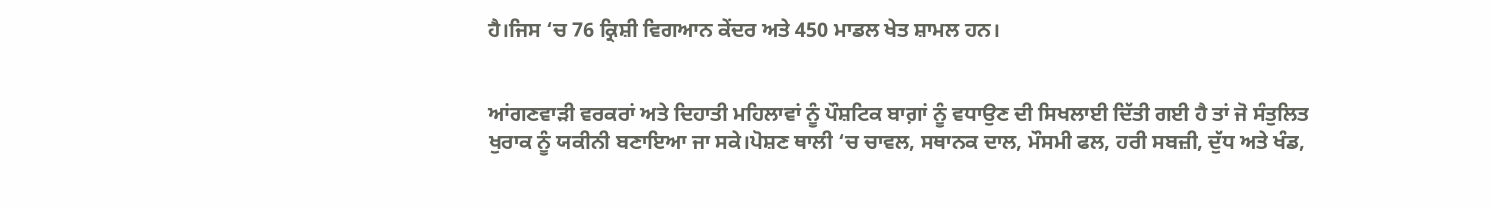ਹੈ।ਜਿਸ ‘ਚ 76 ਕ੍ਰਿਸ਼ੀ ਵਿਗਆਨ ਕੇਂਦਰ ਅਤੇ 450 ਮਾਡਲ ਖੇਤ ਸ਼ਾਮਲ ਹਨ।


ਆਂਗਣਵਾੜੀ ਵਰਕਰਾਂ ਅਤੇ ਦਿਹਾਤੀ ਮਹਿਲਾਵਾਂ ਨੂੰ ਪੌਸ਼ਟਿਕ ਬਾਗ਼ਾਂ ਨੂੰ ਵਧਾਉਣ ਦੀ ਸਿਖਲਾਈ ਦਿੱਤੀ ਗਈ ਹੈ ਤਾਂ ਜੋ ਸੰਤੁਲਿਤ ਖੁਰਾਕ ਨੂੰ ਯਕੀਨੀ ਬਣਾਇਆ ਜਾ ਸਕੇ।ਪੋਸ਼ਣ ਥਾਲੀ ‘ਚ ਚਾਵਲ, ਸਥਾਨਕ ਦਾਲ, ਮੌਸਮੀ ਫਲ, ਹਰੀ ਸਬਜ਼ੀ, ਦੁੱਧ ਅਤੇ ਖੰਡ,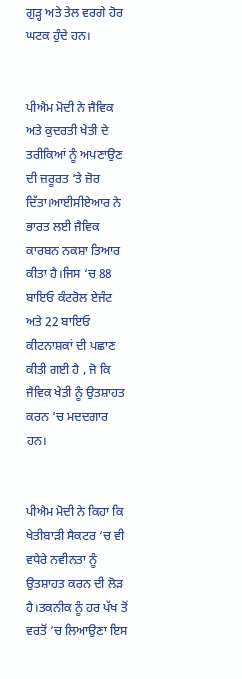ਗੁੜ੍ਹ ਅਤੇ ਤੇਲ ਵਰਗੇ ਹੋਰ ਘਟਕ ਹੁੰਦੇ ਹਨ।


ਪੀਐਮ ਮੋਦੀ ਨੇ ਜੈਵਿਕ ਅਤੇ ਕੁਦਰਤੀ ਖੇਤੀ ਦੇ ਤਰੀਕਿਆਂ ਨੂੰ ਅਪਣਾਉਣ ਦੀ ਜ਼ਰੂਰਤ ‘ਤੇ ਜ਼ੋਰ ਦਿੱਤਾ।ਆਈਸੀਏਆਰ ਨੇ ਭਾਰਤ ਲਈ ਜੈਵਿਕ ਕਾਰਬਨ ਨਕਸ਼ਾ ਤਿਆਰ ਕੀਤਾ ਹੈ।ਜਿਸ ‘ਚ 88 ਬਾਇਓ ਕੰਟਰੋਲ ਏਜੰਟ ਅਤੇ 22 ਬਾਇਓ ਕੀਟਨਾਸ਼ਕਾਂ ਦੀ ਪਛਾਣ ਕੀਤੀ ਗਈ ਹੈ , ਜੋ ਕਿ ਜੈਵਿਕ ਖੇਤੀ ਨੂੰ ਉਤਸ਼ਾਹਤ ਕਰਨ ‘ਚ ਮਦਦਗਾਰ ਹਨ।


ਪੀਐਮ ਮੋਦੀ ਨੇ ਕਿਹਾ ਕਿ ਖੇਤੀਬਾੜੀ ਸੈਕਟਰ ‘ਚ ਵੀ ਵਧੇਰੇ ਨਵੀਨਤਾ ਨੂੰ ਉਤਸ਼ਾਹਤ ਕਰਨ ਦੀ ਲੋੜ ਹੈ।ਤਕਨੀਕ ਨੂੰ ਹਰ ਪੱਖ ਤੋਂ ਵਰਤੋਂ ‘ਚ ਲਿਆਉਣਾ ਇਸ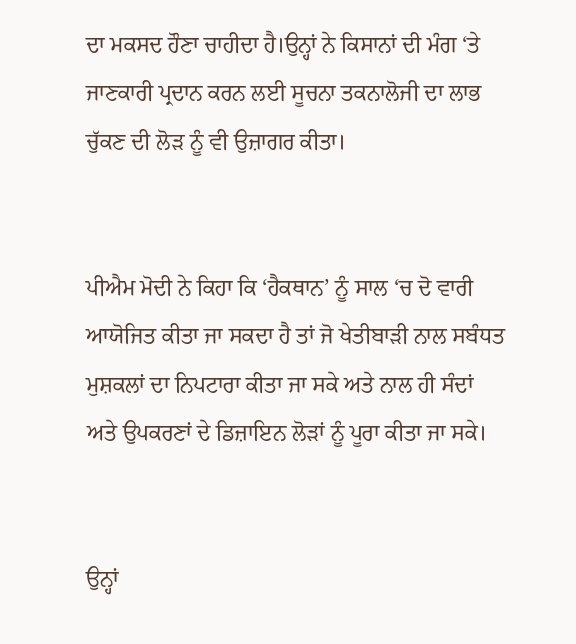ਦਾ ਮਕਸਦ ਹੌਣਾ ਚਾਹੀਦਾ ਹੈ।ਉਨ੍ਹਾਂ ਨੇ ਕਿਸਾਨਾਂ ਦੀ ਮੰਗ ‘ਤੇ ਜਾਣਕਾਰੀ ਪ੍ਰਦਾਨ ਕਰਨ ਲਈ ਸੂਚਨਾ ਤਕਨਾਲੋਜੀ ਦਾ ਲਾਭ ਚੁੱਕਣ ਦੀ ਲੋੜ ਨੂੰ ਵੀ ਉਜ਼ਾਗਰ ਕੀਤਾ।


ਪੀਐਮ ਮੋਦੀ ਨੇ ਕਿਹਾ ਕਿ ‘ਹੈਕਥਾਨ’ ਨੂੰ ਸਾਲ ‘ਚ ਦੋ ਵਾਰੀ ਆਯੋਜਿਤ ਕੀਤਾ ਜਾ ਸਕਦਾ ਹੈ ਤਾਂ ਜੋ ਖੇਤੀਬਾੜੀ ਨਾਲ ਸਬੰਧਤ ਮੁਸ਼ਕਲਾਂ ਦਾ ਨਿਪਟਾਰਾ ਕੀਤਾ ਜਾ ਸਕੇ ਅਤੇ ਨਾਲ ਹੀ ਸੰਦਾਂ ਅਤੇ ਉਪਕਰਣਾਂ ਦੇ ਡਿਜ਼ਾਇਨ ਲੋੜਾਂ ਨੂੰ ਪੂਰਾ ਕੀਤਾ ਜਾ ਸਕੇ।


ਉਨ੍ਹਾਂ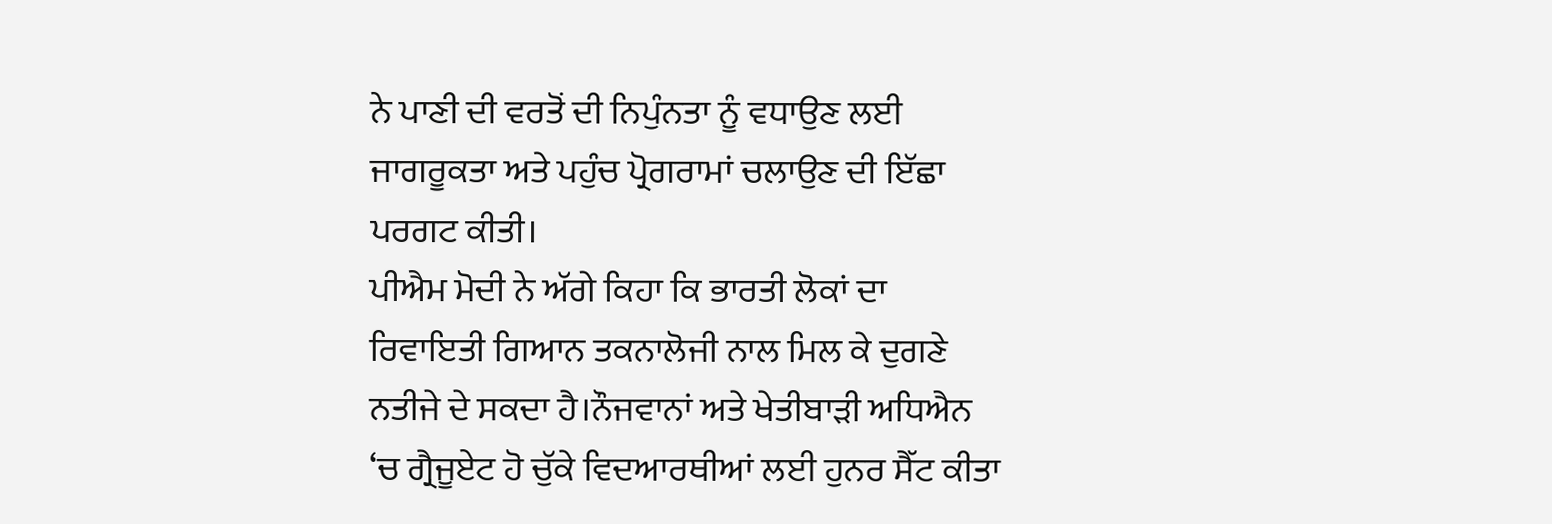ਨੇ ਪਾਣੀ ਦੀ ਵਰਤੋਂ ਦੀ ਨਿਪੁੰਨਤਾ ਨੂੰ ਵਧਾਉਣ ਲਈ ਜਾਗਰੂਕਤਾ ਅਤੇ ਪਹੁੰਚ ਪ੍ਰੋਗਰਾਮਾਂ ਚਲਾਉਣ ਦੀ ਇੱਛਾ ਪਰਗਟ ਕੀਤੀ।
ਪੀਐਮ ਮੋਦੀ ਨੇ ਅੱਗੇ ਕਿਹਾ ਕਿ ਭਾਰਤੀ ਲੋਕਾਂ ਦਾ ਰਿਵਾਇਤੀ ਗਿਆਨ ਤਕਨਾਲੋਜੀ ਨਾਲ ਮਿਲ ਕੇ ਦੁਗਣੇ ਨਤੀਜੇ ਦੇ ਸਕਦਾ ਹੈ।ਨੌਜਵਾਨਾਂ ਅਤੇ ਖੇਤੀਬਾੜੀ ਅਧਿਐਨ ‘ਚ ਗ੍ਰੈਜੂਏਟ ਹੋ ਚੁੱਕੇ ਵਿਦਆਰਥੀਆਂ ਲਈ ਹੁਨਰ ਸੈੱਟ ਕੀਤਾ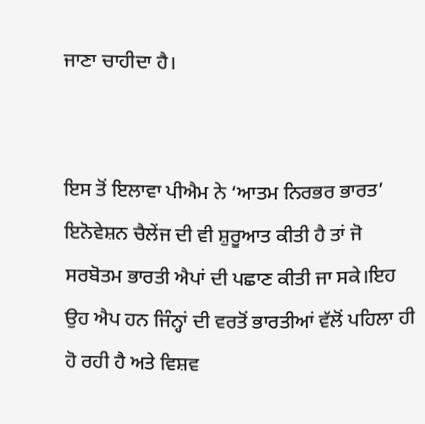ਜਾਣਾ ਚਾਹੀਦਾ ਹੈ।


ਇਸ ਤੋਂ ਇਲਾਵਾ ਪੀਐਮ ਨੇ ‘ਆਤਮ ਨਿਰਭਰ ਭਾਰਤ’ ਇਨੋਵੇਸ਼ਨ ਚੈਲੇਂਜ ਦੀ ਵੀ ਸ਼ੁਰੂਆਤ ਕੀਤੀ ਹੈ ਤਾਂ ਜੋ ਸਰਬੋਤਮ ਭਾਰਤੀ ਐਪਾਂ ਦੀ ਪਛਾਣ ਕੀਤੀ ਜਾ ਸਕੇ।ਇਹ ਉਹ ਐਪ ਹਨ ਜਿੰਨ੍ਹਾਂ ਦੀ ਵਰਤੋਂ ਭਾਰਤੀਆਂ ਵੱਲੋਂ ਪਹਿਲਾ ਹੀ ਹੋ ਰਹੀ ਹੈ ਅਤੇ ਵਿਸ਼ਵ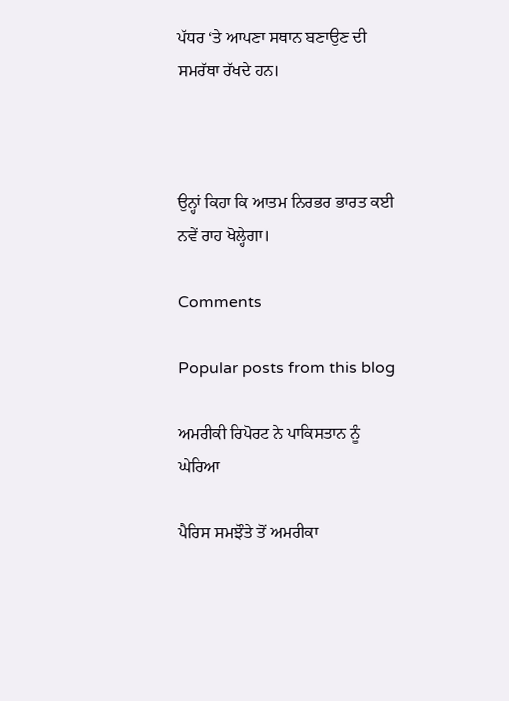ਪੱਧਰ ‘ਤੇ ਆਪਣਾ ਸਥਾਨ ਬਣਾਉਣ ਦੀ ਸਮਰੱਥਾ ਰੱਖਦੇ ਹਨ।



ਉਨ੍ਹਾਂ ਕਿਹਾ ਕਿ ਆਤਮ ਨਿਰਭਰ ਭਾਰਤ ਕਈ ਨਵੇਂ ਰਾਹ ਖੋਲ੍ਹੇਗਾ।

Comments

Popular posts from this blog

ਅਮਰੀਕੀ ਰਿਪੋਰਟ ਨੇ ਪਾਕਿਸਤਾਨ ਨੂੰ ਘੇਰਿਆ

ਪੈਰਿਸ ਸਮਝੌਤੇ ਤੋਂ ਅਮਰੀਕਾ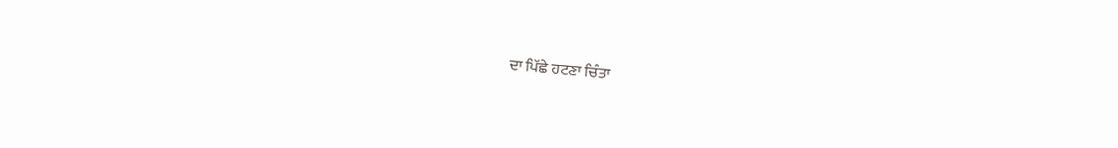ਦਾ ਪਿੱਛੇ ਹਟਣਾ ਚਿੰਤਾ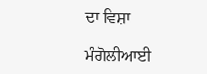ਦਾ ਵਿਸ਼ਾ

ਮੰਗੋਲੀਆਈ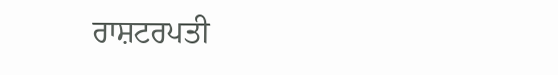ਰਾਸ਼ਟਰਪਤੀ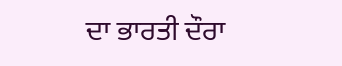ਦਾ ਭਾਰਤੀ ਦੌਰਾ